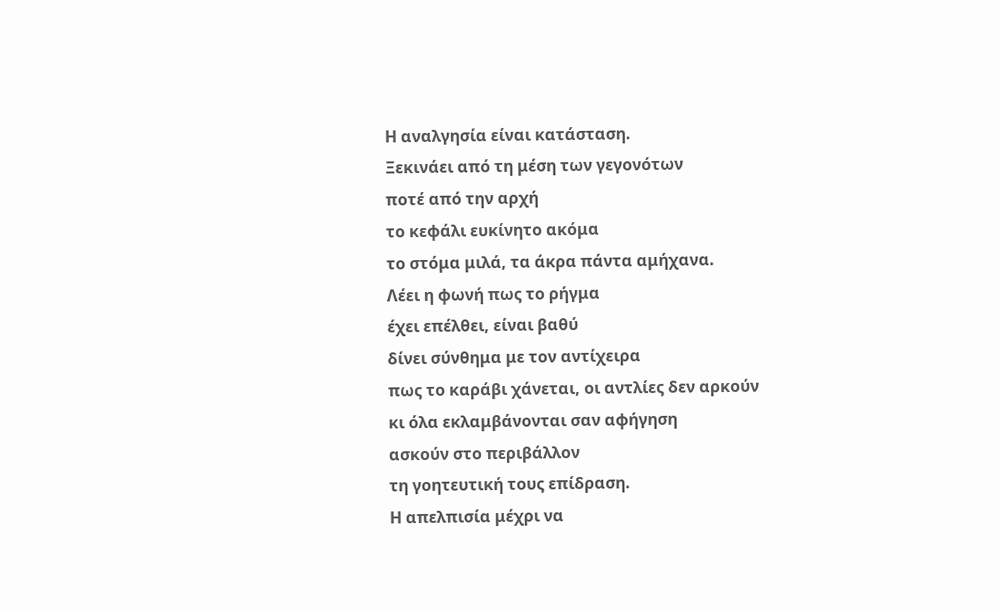Η αναλγησία είναι κατάσταση.
Ξεκινάει από τη μέση των γεγονότων
ποτέ από την αρχή
το κεφάλι ευκίνητο ακόμα
το στόμα μιλά, τα άκρα πάντα αμήχανα.
Λέει η φωνή πως το ρήγμα
έχει επέλθει, είναι βαθύ
δίνει σύνθημα με τον αντίχειρα
πως το καράβι χάνεται, οι αντλίες δεν αρκούν
κι όλα εκλαμβάνονται σαν αφήγηση
ασκούν στο περιβάλλον
τη γοητευτική τους επίδραση.
Η απελπισία μέχρι να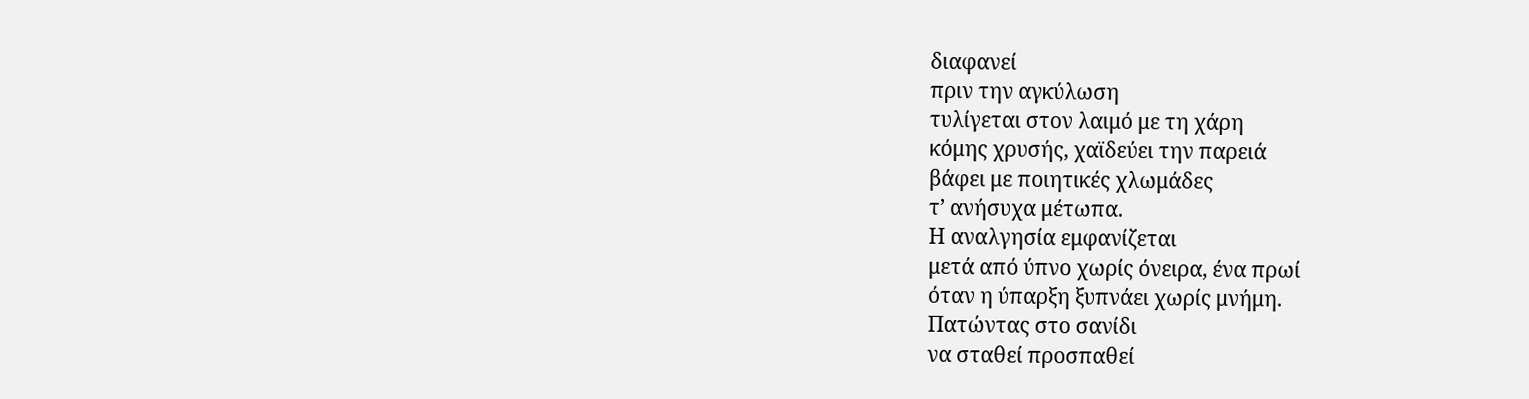διαφανεί
πριν την αγκύλωση
τυλίγεται στον λαιμό με τη χάρη
κόμης χρυσής, χαϊδεύει την παρειά
βάφει με ποιητικές χλωμάδες
τ’ ανήσυχα μέτωπα.
Η αναλγησία εμφανίζεται
μετά από ύπνο χωρίς όνειρα, ένα πρωί
όταν η ύπαρξη ξυπνάει χωρίς μνήμη.
Πατώντας στο σανίδι
να σταθεί προσπαθεί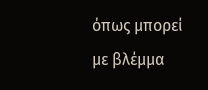όπως μπορεί
με βλέμμα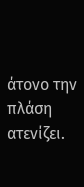άτονο την πλάση ατενίζει.